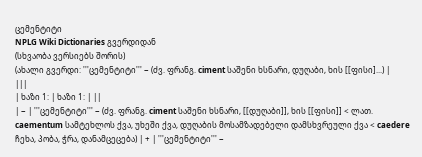ცემენტიტი
NPLG Wiki Dictionaries გვერდიდან
(სხვაობა ვერსიებს შორის)
(ახალი გვერდი: '''ცემენტიტი''' − (ძვ. ფრანგ. ciment საშენი ხსნარი, დუღაბი, ხის [[ფისი]...) |
|||
| ხაზი 1: | ხაზი 1: | ||
| − | '''ცემენტიტი''' − (ძვ. ფრანგ. ciment საშენი ხსნარი, [[დუღაბი]], ხის [[ფისი]] < ლათ. caementum სამტეხლოს ქვა, უხეში ქვა, დუღაბის მოსამზადებელი დამსხვრეული ქვა < caedere ჩეხა, პობა, ჭრა, დანამცეცება) | + | '''ცემენტიტი''' −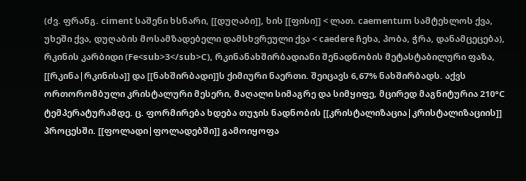(ძვ. ფრანგ. ciment საშენი ხსნარი, [[დუღაბი]], ხის [[ფისი]] < ლათ. caementum სამტეხლოს ქვა, უხეში ქვა, დუღაბის მოსამზადებელი დამსხვრეული ქვა < caedere ჩეხა, პობა, ჭრა, დანამცეცება), რკინის კარბიდი (Fe<sub>3</sub>C), რკინანახშირბადიანი შენადნობის მეტასტაბილური ფაზა, [[რკინა|რკინისა]] და [[ნახშირბადი]]ს ქიმიური ნაერთი. შეიცავს 6,67% ნახშირბადს. აქვს ორთორომბული კრისტალური მესერი, მაღალი სიმაგრე და სიმყიფე, მცირედ მაგნიტურია 210°C ტემპერატურამდე. ც. ფორმირება ხდება თუჯის ნადნობის [[კრისტალიზაცია|კრისტალიზაციის]] პროცესში. [[ფოლადი|ფოლადებში]] გამოიყოფა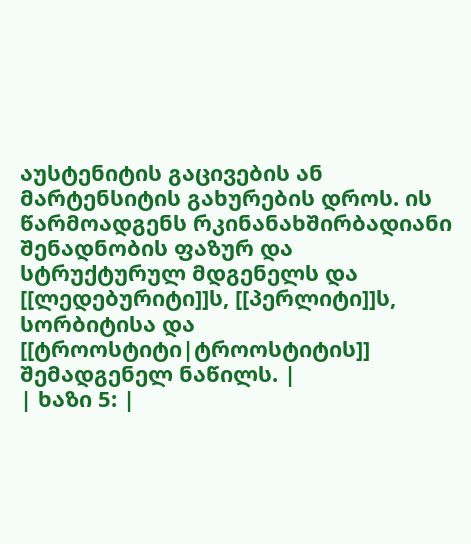აუსტენიტის გაცივების ან მარტენსიტის გახურების დროს. ის წარმოადგენს რკინანახშირბადიანი შენადნობის ფაზურ და სტრუქტურულ მდგენელს და [[ლედებურიტი]]ს, [[პერლიტი]]ს, სორბიტისა და [[ტროოსტიტი|ტროოსტიტის]] შემადგენელ ნაწილს. |
| ხაზი 5: |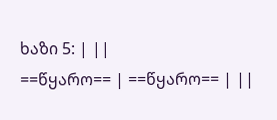ხაზი 5: | ||
==წყარო== | ==წყარო== | ||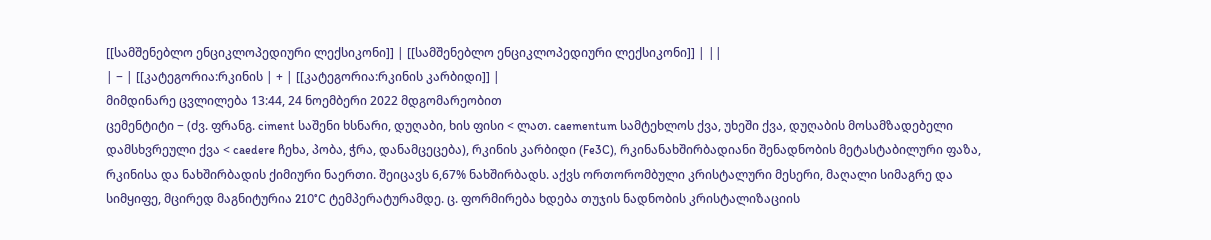[[სამშენებლო ენციკლოპედიური ლექსიკონი]] | [[სამშენებლო ენციკლოპედიური ლექსიკონი]] | ||
| − | [[კატეგორია:რკინის | + | [[კატეგორია:რკინის კარბიდი]] |
მიმდინარე ცვლილება 13:44, 24 ნოემბერი 2022 მდგომარეობით
ცემენტიტი − (ძვ. ფრანგ. ciment საშენი ხსნარი, დუღაბი, ხის ფისი < ლათ. caementum სამტეხლოს ქვა, უხეში ქვა, დუღაბის მოსამზადებელი დამსხვრეული ქვა < caedere ჩეხა, პობა, ჭრა, დანამცეცება), რკინის კარბიდი (Fe3C), რკინანახშირბადიანი შენადნობის მეტასტაბილური ფაზა, რკინისა და ნახშირბადის ქიმიური ნაერთი. შეიცავს 6,67% ნახშირბადს. აქვს ორთორომბული კრისტალური მესერი, მაღალი სიმაგრე და სიმყიფე, მცირედ მაგნიტურია 210°C ტემპერატურამდე. ც. ფორმირება ხდება თუჯის ნადნობის კრისტალიზაციის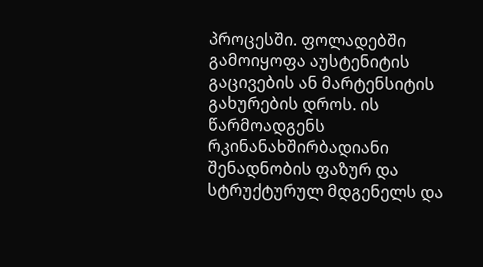პროცესში. ფოლადებში გამოიყოფა აუსტენიტის გაცივების ან მარტენსიტის გახურების დროს. ის წარმოადგენს რკინანახშირბადიანი შენადნობის ფაზურ და სტრუქტურულ მდგენელს და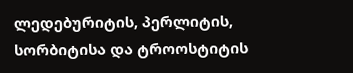ლედებურიტის, პერლიტის, სორბიტისა და ტროოსტიტის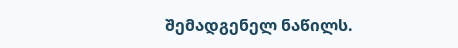შემადგენელ ნაწილს.